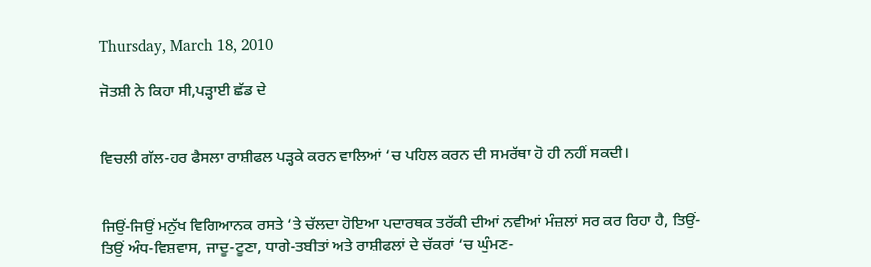Thursday, March 18, 2010

ਜੋਤਸ਼ੀ ਨੇ ਕਿਹਾ ਸੀ,ਪੜ੍ਹਾਈ ਛੱਡ ਦੇ


ਵਿਚਲੀ ਗੱਲ-ਹਰ ਫੈਸਲਾ ਰਾਸ਼ੀਫਲ ਪੜ੍ਹਕੇ ਕਰਨ ਵਾਲਿਆਂ ‘ਚ ਪਹਿਲ ਕਰਨ ਦੀ ਸਮਰੱਥਾ ਹੋ ਹੀ ਨਹੀਂ ਸਕਦੀ।


ਜਿਉਂ-ਜਿਉਂ ਮਨੁੱਖ ਵਿਗਿਆਨਕ ਰਸਤੇ ‘ਤੇ ਚੱਲਦਾ ਹੋਇਆ ਪਦਾਰਥਕ ਤਰੱਕੀ ਦੀਆਂ ਨਵੀਆਂ ਮੰਜ਼ਲਾਂ ਸਰ ਕਰ ਰਿਹਾ ਹੈ, ਤਿਉਂ-ਤਿਉਂ ਅੰਧ-ਵਿਸ਼ਵਾਸ, ਜਾਦੂ-ਟੂਣਾ, ਧਾਗੇ-ਤਬੀਤਾਂ ਅਤੇ ਰਾਸ਼ੀਫਲਾਂ ਦੇ ਚੱਕਰਾਂ ‘ਚ ਘੁੰਮਣ-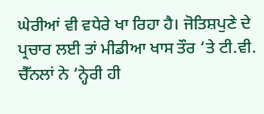ਘੇਰੀਆਂ ਵੀ ਵਧੇਰੇ ਖਾ ਰਿਹਾ ਹੈ। ਜੋਤਿਸ਼ਪੁਣੇ ਦੇ ਪ੍ਰਚਾਰ ਲਈ ਤਾਂ ਮੀਡੀਆ ਖਾਸ ਤੌਰ ‘ਤੇ ਟੀ.ਵੀ. ਚੈੱਨਲਾਂ ਨੇ ‘ਨ੍ਹੇਰੀ ਹੀ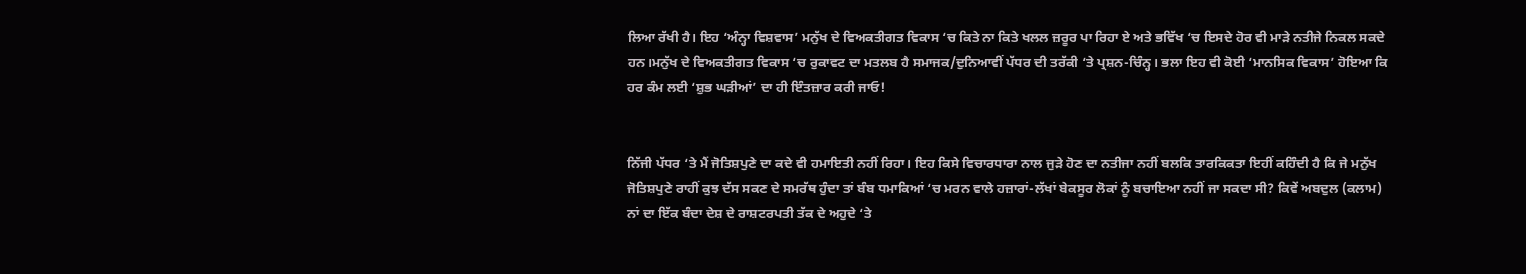ਲਿਆ ਰੱਖੀ ਹੈ। ਇਹ ‘ਅੰਨ੍ਹਾ ਵਿਸ਼ਵਾਸ’ ਮਨੁੱਖ ਦੇ ਵਿਅਕਤੀਗਤ ਵਿਕਾਸ ‘ਚ ਕਿਤੇ ਨਾ ਕਿਤੇ ਖਲਲ ਜ਼ਰੂਰ ਪਾ ਰਿਹਾ ਏ ਅਤੇ ਭਵਿੱਖ ‘ਚ ਇਸਦੇ ਹੋਰ ਵੀ ਮਾੜੇ ਨਤੀਜੇ ਨਿਕਲ ਸਕਦੇ ਹਨ।ਮਨੁੱਖ ਦੇ ਵਿਅਕਤੀਗਤ ਵਿਕਾਸ ‘ਚ ਰੁਕਾਵਟ ਦਾ ਮਤਲਬ ਹੈ ਸਮਾਜਕ/ਦੁਨਿਆਵੀਂ ਪੱਧਰ ਦੀ ਤਰੱਕੀ ‘ਤੇ ਪ੍ਰਸ਼ਨ-ਚਿੰਨ੍ਹ। ਭਲਾ ਇਹ ਵੀ ਕੋਈ ‘ਮਾਨਸਿਕ ਵਿਕਾਸ’ ਹੋਇਆ ਕਿ ਹਰ ਕੰਮ ਲਈ ‘ਸ਼ੁਭ ਘੜੀਆਂ’ ਦਾ ਹੀ ਇੰਤਜ਼ਾਰ ਕਰੀ ਜਾਓ!


ਨਿੱਜੀ ਪੱਧਰ ‘ਤੇ ਮੈਂ ਜੋਤਿਸ਼ਪੁਣੇ ਦਾ ਕਦੇ ਵੀ ਹਮਾਇਤੀ ਨਹੀਂ ਰਿਹਾ। ਇਹ ਕਿਸੇ ਵਿਚਾਰਧਾਰਾ ਨਾਲ ਜੁੜੇ ਹੋਣ ਦਾ ਨਤੀਜਾ ਨਹੀਂ ਬਲਕਿ ਤਾਰਕਿਕਤਾ ਇਹੀਂ ਕਹਿੰਦੀ ਹੈ ਕਿ ਜੇ ਮਨੁੱਖ ਜੋਤਿਸ਼ਪੁਣੇ ਰਾਹੀਂ ਕੁਝ ਦੱਸ ਸਕਣ ਦੇ ਸਮਰੱਥ ਹੁੰਦਾ ਤਾਂ ਬੰਬ ਧਮਾਕਿਆਂ ‘ਚ ਮਰਨ ਵਾਲੇ ਹਜ਼ਾਰਾਂ-ਲੱਖਾਂ ਬੇਕਸੂਰ ਲੋਕਾਂ ਨੂੰ ਬਚਾਇਆ ਨਹੀਂ ਜਾ ਸਕਦਾ ਸੀ? ਕਿਵੇਂ ਅਬਦੁਲ (ਕਲਾਮ) ਨਾਂ ਦਾ ਇੱਕ ਬੰਦਾ ਦੇਸ਼ ਦੇ ਰਾਸ਼ਟਰਪਤੀ ਤੱਕ ਦੇ ਅਹੁਦੇ ‘ਤੇ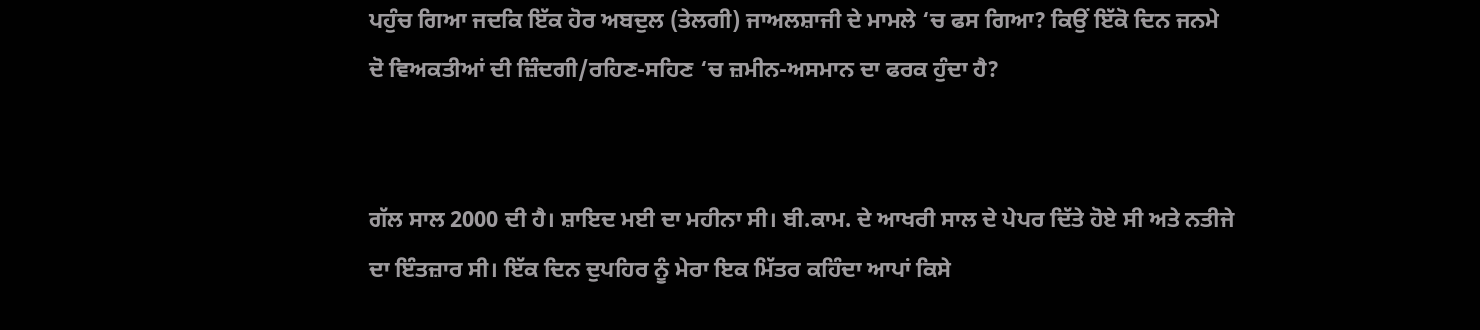ਪਹੁੰਚ ਗਿਆ ਜਦਕਿ ਇੱਕ ਹੋਰ ਅਬਦੁਲ (ਤੇਲਗੀ) ਜਾਅਲਸ਼ਾਜੀ ਦੇ ਮਾਮਲੇ ‘ਚ ਫਸ ਗਿਆ? ਕਿਉਂ ਇੱਕੋ ਦਿਨ ਜਨਮੇ ਦੋ ਵਿਅਕਤੀਆਂ ਦੀ ਜ਼ਿੰਦਗੀ/ਰਹਿਣ-ਸਹਿਣ ‘ਚ ਜ਼ਮੀਨ-ਅਸਮਾਨ ਦਾ ਫਰਕ ਹੁੰਦਾ ਹੈ?


ਗੱਲ ਸਾਲ 2000 ਦੀ ਹੈ। ਸ਼ਾਇਦ ਮਈ ਦਾ ਮਹੀਨਾ ਸੀ। ਬੀ.ਕਾਮ. ਦੇ ਆਖਰੀ ਸਾਲ ਦੇ ਪੇਪਰ ਦਿੱਤੇ ਹੋਏ ਸੀ ਅਤੇ ਨਤੀਜੇ ਦਾ ਇੰਤਜ਼ਾਰ ਸੀ। ਇੱਕ ਦਿਨ ਦੁਪਹਿਰ ਨੂੰ ਮੇਰਾ ਇਕ ਮਿੱਤਰ ਕਹਿੰਦਾ ਆਪਾਂ ਕਿਸੇ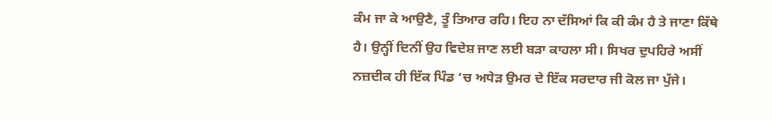ਕੰਮ ਜਾ ਕੇ ਆਉਣੈ, ਤੂੰ ਤਿਆਰ ਰਹਿ। ਇਹ ਨਾ ਦੱਸਿਆਂ ਕਿ ਕੀ ਕੰਮ ਹੈ ਤੇ ਜਾਣਾ ਕਿੱਥੇ ਹੈ। ਉਨ੍ਹੀਂ ਦਿਨੀਂ ਉਹ ਵਿਦੇਸ਼ ਜਾਣ ਲਈ ਬੜਾ ਕਾਹਲਾ ਸੀ। ਸਿਖਰ ਦੁਪਹਿਰੇ ਅਸੀਂ ਨਜ਼ਦੀਕ ਹੀ ਇੱਕ ਪਿੰਡ ‘ਚ ਅਧੇੜ ਉਮਰ ਦੇ ਇੱਕ ਸਰਦਾਰ ਜੀ ਕੋਲ ਜਾ ਪੁੱਜੇ।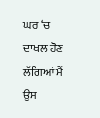ਘਰ ‘ਚ ਦਾਖਲ ਹੋਣ ਲੱਗਿਆਂ ਮੈਂ ਉਸ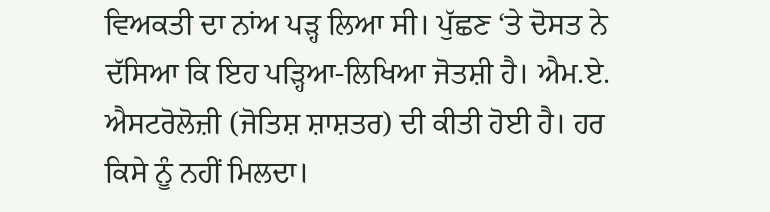ਵਿਅਕਤੀ ਦਾ ਨਾਂਅ ਪੜ੍ਹ ਲਿਆ ਸੀ। ਪੁੱਛਣ ‘ਤੇ ਦੋਸਤ ਨੇ ਦੱਸਿਆ ਕਿ ਇਹ ਪੜ੍ਹਿਆ-ਲਿਖਿਆ ਜੋਤਸ਼ੀ ਹੈ। ਐਮ.ਏ. ਐਸਟਰੋਲੋਜ਼ੀ (ਜੋਤਿਸ਼ ਸ਼ਾਸ਼ਤਰ) ਦੀ ਕੀਤੀ ਹੋਈ ਹੈ। ਹਰ ਕਿਸੇ ਨੂੰ ਨਹੀਂ ਮਿਲਦਾ।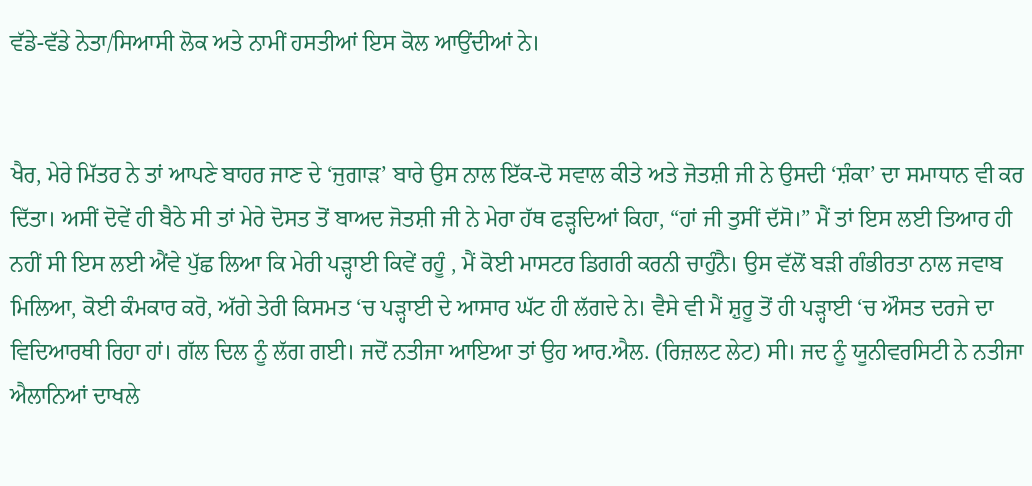ਵੱਡੇ-ਵੱਡੇ ਨੇਤਾ/ਸਿਆਸੀ ਲੋਕ ਅਤੇ ਨਾਮੀਂ ਹਸਤੀਆਂ ਇਸ ਕੋਲ ਆਉਂਦੀਆਂ ਨੇ।


ਖੈਰ, ਮੇਰੇ ਮਿੱਤਰ ਨੇ ਤਾਂ ਆਪਣੇ ਬਾਹਰ ਜਾਣ ਦੇ ‘ਜੁਗਾੜ’ ਬਾਰੇ ਉਸ ਨਾਲ ਇੱਕ-ਦੋ ਸਵਾਲ ਕੀਤੇ ਅਤੇ ਜੋਤਸ਼ੀ ਜੀ ਨੇ ਉਸਦੀ ‘ਸ਼ੰਕਾ’ ਦਾ ਸਮਾਧਾਨ ਵੀ ਕਰ ਦਿੱਤਾ। ਅਸੀਂ ਦੋਵੇਂ ਹੀ ਬੈਠੇ ਸੀ ਤਾਂ ਮੇਰੇ ਦੋਸਤ ਤੋਂ ਬਾਅਦ ਜੋਤਸ਼ੀ ਜੀ ਨੇ ਮੇਰਾ ਹੱਥ ਫੜ੍ਹਦਿਆਂ ਕਿਹਾ, “ਹਾਂ ਜੀ ਤੁਸੀਂ ਦੱਸੋ।” ਮੈਂ ਤਾਂ ਇਸ ਲਈ ਤਿਆਰ ਹੀ ਨਹੀਂ ਸੀ ਇਸ ਲਈ ਐਂਵੇ ਪੁੱਛ ਲਿਆ ਕਿ ਮੇਰੀ ਪੜ੍ਹਾਈ ਕਿਵੇਂ ਰਹੂੰ , ਮੈਂ ਕੋਈ ਮਾਸਟਰ ਡਿਗਰੀ ਕਰਨੀ ਚਾਹੁੰਨੈ। ਉਸ ਵੱਲੋਂ ਬੜੀ ਗੰਭੀਰਤਾ ਨਾਲ ਜਵਾਬ ਮਿਲਿਆ, ਕੋਈ ਕੰਮਕਾਰ ਕਰੋ, ਅੱਗੇ ਤੇਰੀ ਕਿਸਮਤ ‘ਚ ਪੜ੍ਹਾਈ ਦੇ ਆਸਾਰ ਘੱਟ ਹੀ ਲੱਗਦੇ ਨੇ। ਵੈਸੇ ਵੀ ਮੈਂ ਸ਼ੁਰੂ ਤੋਂ ਹੀ ਪੜ੍ਹਾਈ ‘ਚ ਔਸਤ ਦਰਜੇ ਦਾ ਵਿਦਿਆਰਥੀ ਰਿਹਾ ਹਾਂ। ਗੱਲ ਦਿਲ ਨੂੰ ਲੱਗ ਗਈ। ਜਦੋਂ ਨਤੀਜਾ ਆਇਆ ਤਾਂ ਉਹ ਆਰ.ਐਲ. (ਰਿਜ਼ਲਟ ਲੇਟ) ਸੀ। ਜਦ ਨੂੰ ਯੂਨੀਵਰਸਿਟੀ ਨੇ ਨਤੀਜਾ ਐਲਾਨਿਆਂ ਦਾਖਲੇ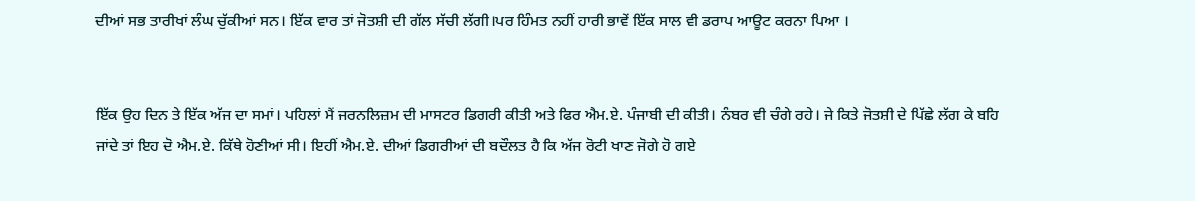ਦੀਆਂ ਸਭ ਤਾਰੀਖਾਂ ਲੰਘ ਚੁੱਕੀਆਂ ਸਨ। ਇੱਕ ਵਾਰ ਤਾਂ ਜੋਤਸ਼ੀ ਦੀ ਗੱਲ ਸੱਚੀ ਲੱਗੀ।ਪਰ ਹਿੰਮਤ ਨਹੀਂ ਹਾਰੀ ਭਾਵੇਂ ਇੱਕ ਸਾਲ ਵੀ ਡਰਾਪ ਆਊਟ ਕਰਨਾ ਪਿਆ ।


ਇੱਕ ਉਹ ਦਿਨ ਤੇ ਇੱਕ ਅੱਜ ਦਾ ਸਮਾਂ। ਪਹਿਲਾਂ ਮੈਂ ਜਰਨਲਿਜ਼ਮ ਦੀ ਮਾਸਟਰ ਡਿਗਰੀ ਕੀਤੀ ਅਤੇ ਫਿਰ ਐਮ.ਏ. ਪੰਜਾਬੀ ਦੀ ਕੀਤੀ। ਨੰਬਰ ਵੀ ਚੰਗੇ ਰਹੇ। ਜੇ ਕਿਤੇ ਜੋਤਸ਼ੀ ਦੇ ਪਿੱਛੇ ਲੱਗ ਕੇ ਬਹਿ ਜਾਂਦੇ ਤਾਂ ਇਹ ਦੋ ਐਮ.ਏ. ਕਿੱਥੇ ਹੋਣੀਆਂ ਸੀ। ਇਹੀਂ ਐਮ.ਏ. ਦੀਆਂ ਡਿਗਰੀਆਂ ਦੀ ਬਦੌਲਤ ਹੈ ਕਿ ਅੱਜ ਰੋਟੀ ਖਾਣ ਜੋਗੇ ਹੋ ਗਏ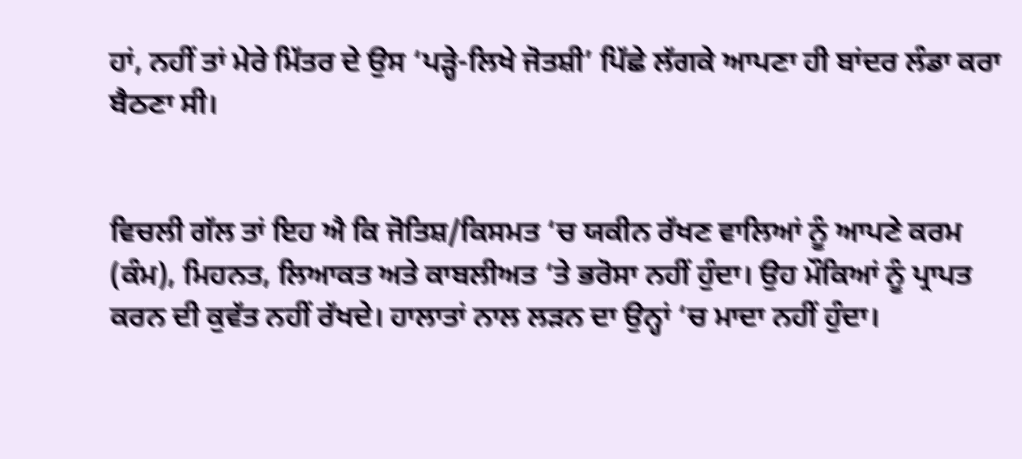ਹਾਂ, ਨਹੀਂ ਤਾਂ ਮੇਰੇ ਮਿੱਤਰ ਦੇ ਉਸ ‘ਪੜ੍ਹੇ-ਲਿਖੇ ਜੋਤਸ਼ੀ’ ਪਿੱਛੇ ਲੱਗਕੇ ਆਪਣਾ ਹੀ ਬਾਂਦਰ ਲੰਡਾ ਕਰਾ ਬੈਠਣਾ ਸੀ।


ਵਿਚਲੀ ਗੱਲ ਤਾਂ ਇਹ ਐ ਕਿ ਜੋਤਿਸ਼/ਕਿਸਮਤ ‘ਚ ਯਕੀਨ ਰੱਖਣ ਵਾਲਿਆਂ ਨੂੰ ਆਪਣੇ ਕਰਮ (ਕੰਮ), ਮਿਹਨਤ, ਲਿਆਕਤ ਅਤੇ ਕਾਬਲੀਅਤ ‘ਤੇ ਭਰੋਸਾ ਨਹੀਂ ਹੁੰਦਾ। ਉਹ ਮੌਕਿਆਂ ਨੂੰ ਪ੍ਰਾਪਤ ਕਰਨ ਦੀ ਕੁਵੱਤ ਨਹੀਂ ਰੱਖਦੇ। ਹਾਲਾਤਾਂ ਨਾਲ ਲੜਨ ਦਾ ਉਨ੍ਹਾਂ ‘ਚ ਮਾਦਾ ਨਹੀਂ ਹੁੰਦਾ।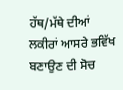ਹੱਥ/ਮੱਥੇ ਦੀਆਂ ਲਕੀਰਾਂ ਆਸਰੇ ਭਵਿੱਖ ਬਣਾਉਣ ਦੀ ਸੋਚ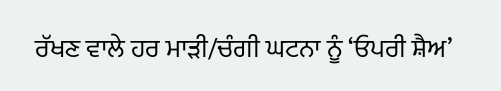ਰੱਖਣ ਵਾਲੇ ਹਰ ਮਾੜੀ/ਚੰਗੀ ਘਟਨਾ ਨੂੰ ‘ਓਪਰੀ ਸ਼ੈਅ’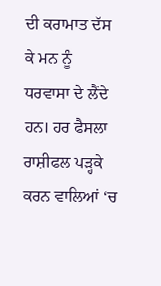ਦੀ ਕਰਾਮਾਤ ਦੱਸ ਕੇ ਮਨ ਨੂੰ ਧਰਵਾਸਾ ਦੇ ਲੈਂਦੇ ਹਨ। ਹਰ ਫੈਸਲਾ ਰਾਸ਼ੀਫਲ ਪੜ੍ਹਕੇ ਕਰਨ ਵਾਲਿਆਂ ‘ਚ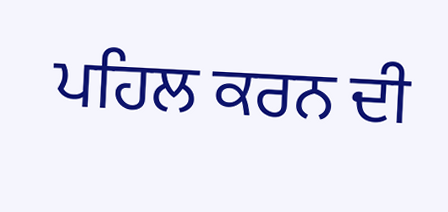ਪਹਿਲ ਕਰਨ ਦੀ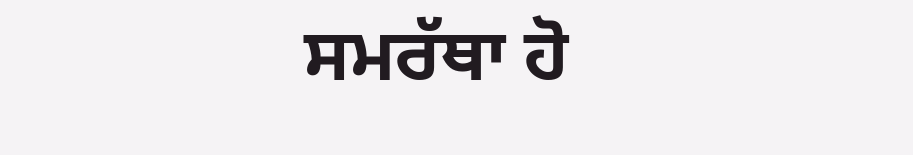ਸਮਰੱਥਾ ਹੋ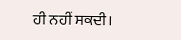ਹੀ ਨਹੀਂ ਸਕਦੀ।